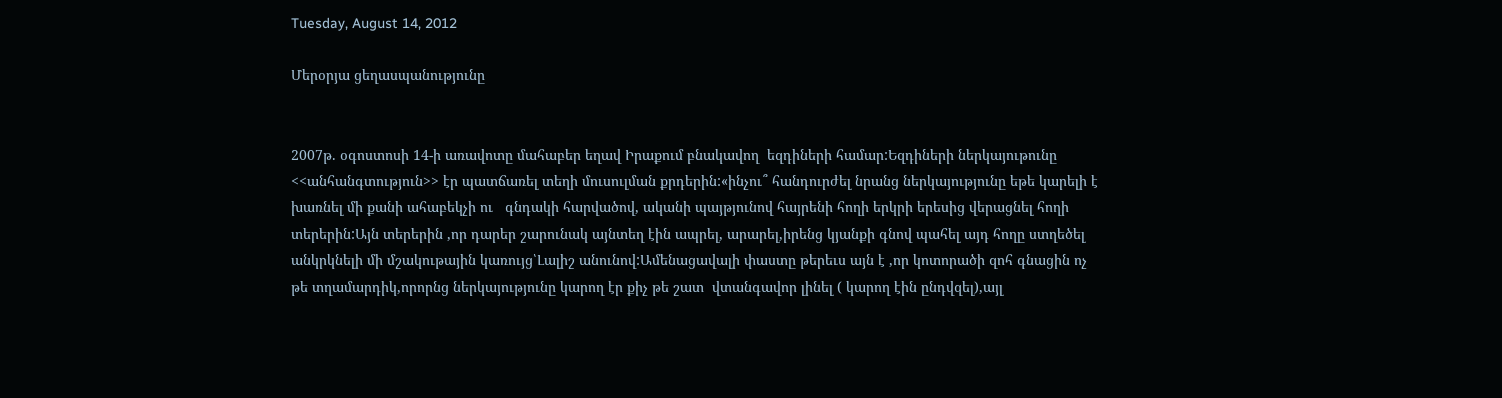Tuesday, August 14, 2012

Մերօրյա ցեղասպանությունը


2007թ. օգոստոսի 14-ի առավոտը մահաբեր եղավ Իրաքում բնակավող  եզդիների համար:Եզդիների ներկայութունը <<անհանգտություն>> էր պատճառել տեղի մուսուլման քրդերին:«ինչու՞ հանդուրժել նրանց ներկայությունը եթե կարելի է խառնել մի քանի ահաբեկչի ու   գնդակի հարվածով, ականի պայթյունով հայրենի հողի երկրի երեսից վերացնել հողի տերերին:Այն տերերին ,որ դարեր շարունակ այնտեղ էին ապրել, արարել,իրենց կյանքի գնով պահել այդ հողը ստղեծել անկրկնելի մի մշակութային կառույց՝Լալիշ անունով:Ամենացավալի փաստը թերեւս այն է ,որ կոտորածի զոհ գնացին ոչ թե տղամարդիկ,որորնց ներկայությունը կարող էր քիչ թե շատ  վտանգավոր լինել ( կարող էին ընդվզել),այլ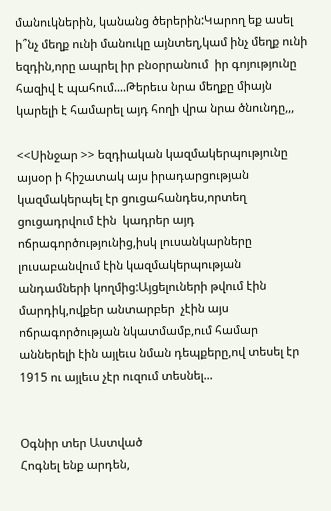մանուկներին, կանանց ծերերին:Կարող եք ասել ի՞նչ մեղք ունի մանուկը այնտեղ,կամ ինչ մեղք ունի եզդին,որը ապրել իր բնօրրանում  իր գոյությունը հազիվ է պահում....Թերեւս նրա մեղքը միայն կարելի է համարել այդ հողի վրա նրա ծնունդը,,,

<<Սինջար >> եզդիական կազմակերպությունը այսօր ի հիշատակ այս իրադարցության կազմակերպել էր ցուցահանդես,որտեղ ցուցադրվում էին  կադրեր այդ ոճրագործությունից,իսկ լուսանկարները լուսաբանվում էին կազմակերպության անդամների կողմից:Այցելուների թվում էին մարդիկ,ովքեր անտարբեր  չէին այս ոճրագործության նկատմամբ,ում համար աններելի էին այլեւս նման դեպքերը,ով տեսել էր 1915 ու այլեւս չէր ուզում տեսնել...


Օգնիր տեր Աստված
Հոգնել ենք արդեն,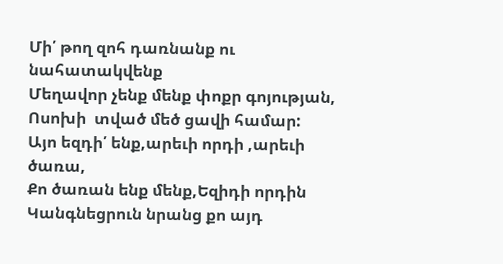Մի՛ թող զոհ դառնանք ու նահատակվենք
Մեղավոր չենք մենք փոքր գոյության,
Ոսոխի  տված մեծ ցավի համար:
Այո եզդի՛ ենք,արեւի որդի ,արեւի ծառա,
Քո ծառան ենք մենք,Եզիդի որդին
Կանգնեցրուն նրանց քո այդ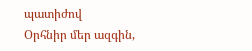պատիժով
Օրհնիր մեր ազգին,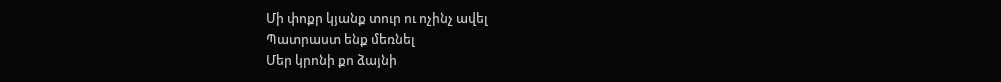Մի փոքր կյանք տուր ու ոչինչ ավել
Պատրաստ ենք մեռնել
Մեր կրոնի քո ձայնի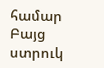համար
Բայց ստրուկ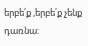երբե՛ք ,երբե՛ք չենք դառնա: